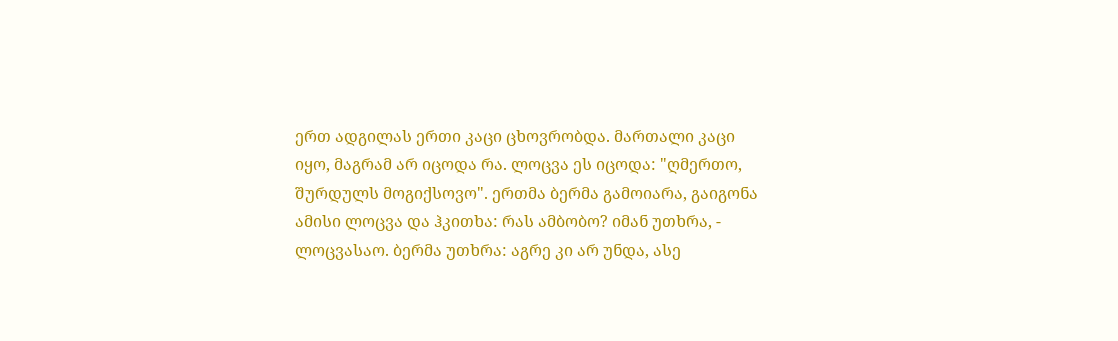ერთ ადგილას ერთი კაცი ცხოვრობდა. მართალი კაცი იყო, მაგრამ არ იცოდა რა. ლოცვა ეს იცოდა: "ღმერთო, შურდულს მოგიქსოვო". ერთმა ბერმა გამოიარა, გაიგონა ამისი ლოცვა და ჰკითხა: რას ამბობო? იმან უთხრა, - ლოცვასაო. ბერმა უთხრა: აგრე კი არ უნდა, ასე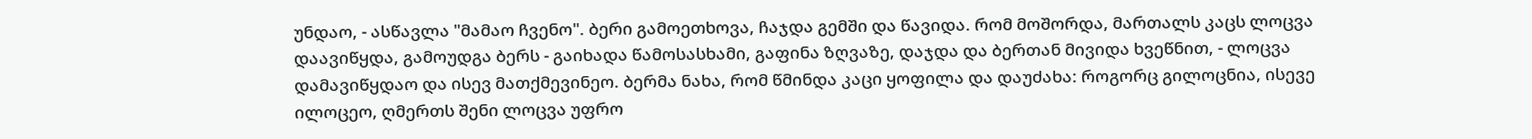უნდაო, - ასწავლა "მამაო ჩვენო". ბერი გამოეთხოვა, ჩაჯდა გემში და წავიდა. რომ მოშორდა, მართალს კაცს ლოცვა დაავიწყდა, გამოუდგა ბერს - გაიხადა წამოსასხამი, გაფინა ზღვაზე, დაჯდა და ბერთან მივიდა ხვეწნით, - ლოცვა დამავიწყდაო და ისევ მათქმევინეო. ბერმა ნახა, რომ წმინდა კაცი ყოფილა და დაუძახა: როგორც გილოცნია, ისევე ილოცეო, ღმერთს შენი ლოცვა უფრო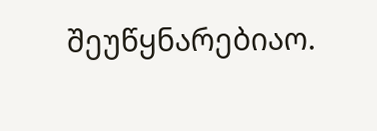შეუწყნარებიაო.